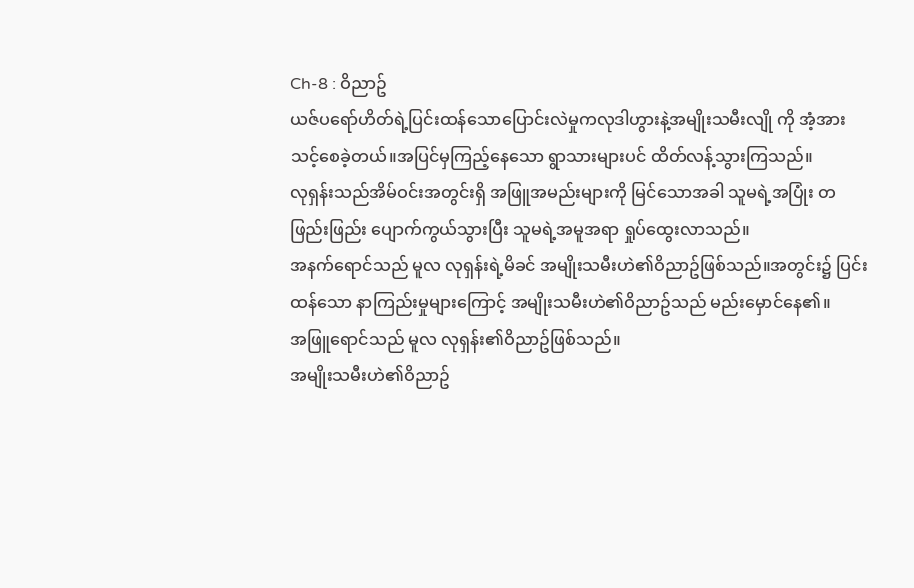Ch-8 : ဝိညာဥ်
ယဇ်ပရော်ဟိတ်ရဲ့ပြင်းထန်သောပြောင်းလဲမှုကလုဒါဟွားနဲ့အမျိုးသမီးလျို ကို အံ့အားသင့်စေခဲ့တယ်။အပြင်မှကြည့်နေသော ရွာသားများပင် ထိတ်လန့်သွားကြသည်။
လုရှန်းသည်အိမ်ဝင်းအတွင်းရှိ အဖြူအမည်းများကို မြင်သောအခါ သူမရဲ့အပြုံး တဖြည်းဖြည်း ပျောက်ကွယ်သွားပြီး သူမရဲ့အမူအရာ ရှုပ်ထွေးလာသည်။
အနက်ရောင်သည် မူလ လုရှန်းရဲ့မိခင် အမျိုးသမီးဟဲ၏ဝိညာဥ်ဖြစ်သည်။အတွင်း၌ ပြင်းထန်သော နာကြည်းမှုများကြောင့် အမျိုးသမီးဟဲ၏ဝိညာဥ်သည် မည်းမှောင်နေ၏။
အဖြူရောင်သည် မူလ လုရှန်း၏ဝိညာဥ်ဖြစ်သည်။
အမျိုးသမီးဟဲ၏ဝိညာဥ်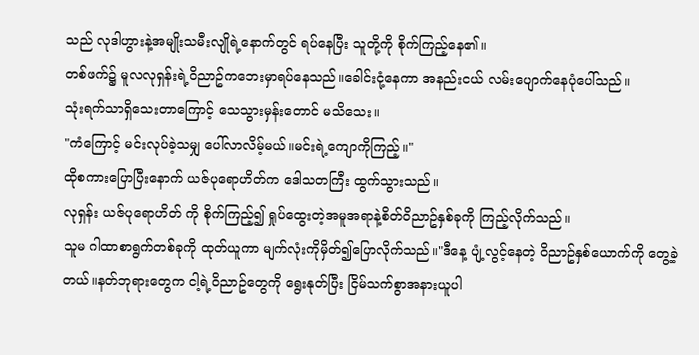သည် လုဒါဟွားနဲ့အမျိုးသမီးလျိုရဲ့နောက်တွင် ရပ်နေပြီး သူတို့ကို စိုက်ကြည့်နေ၏။
တစ်ဖက်၌ မူလလုရှန်းရဲ့ဝိညာဥ်ကဘေးမှာရပ်နေသည်။ခေါင်းငုံ့နေကာ အနည်းငယ် လမ်းပျောက်နေပုံပေါ်သည်။
သုံးရက်သာရှိသေးတာကြောင့် သေသွားမှန်းတောင် မသိသေး။
"ကံကြောင့် မင်းလုပ်ခဲ့သမျှ ပေါ်လာလိမ့်မယ်။မင်းရဲ့ကျောကိုကြည့်။"
ထိုစကားပြောပြီးနောက် ယဇ်ပုရောဟိတ်က ဒေါသတကြီး ထွက်သွားသည်။
လုရှန်း ယဇ်ပုရောဟိတ် ကို စိုက်ကြည့်၍ ရှုပ်ထွေးတဲ့အမူအရာနဲ့စိတ်ဝိညာဥ်နှစ်ခုကို ကြည့်လိုက်သည်။
သူမ ဂါထာစာရွက်တစ်ခုကို ထုတ်ယူကာ မျက်လုံးကိုမှိတ်၍ပြောလိုက်သည်။"ဒီနေ့ ပျံ့လွင့်နေတဲ့ ဝိညာဥ်နှစ်ယောက်ကို တွေ့ခဲ့တယ်။နတ်ဘုရားတွေက ငါ့ရဲ့ဝိညာဥ်တွေကို ရွေးနုတ်ပြီး ငြိမ်သက်စွာအနားယူပါ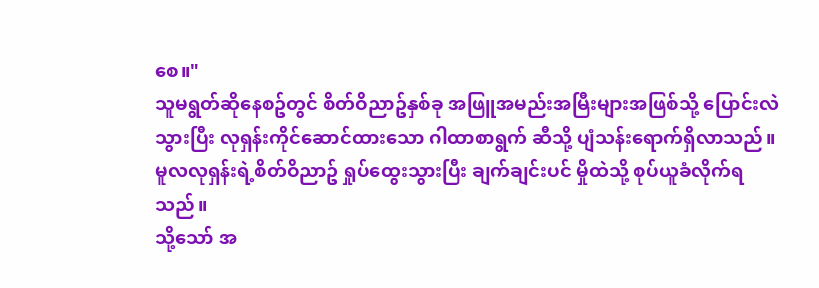စေ။"
သူမရွတ်ဆိုနေစဥ်တွင် စိတ်ဝိညာဥ်နှစ်ခု အဖြူအမည်းအမြီးများအဖြစ်သို့ ပြောင်းလဲသွားပြီး လုရှန်းကိုင်ဆောင်ထားသော ဂါထာစာရွက် ဆီသို့ ပျံသန်းရောက်ရှိလာသည်။
မူလလုရှန်းရဲ့စိတ်ဝိညာဥ် ရှုပ်ထွေးသွားပြီး ချက်ချင်းပင် မှိုထဲသို့ စုပ်ယူခံလိုက်ရသည်။
သို့သော် အ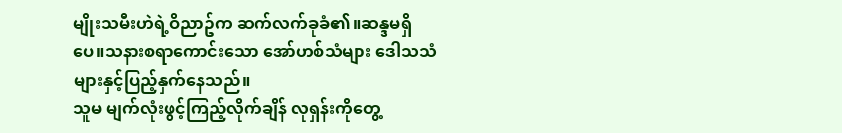မျိုးသမီးဟဲရဲ့ဝိညာဥ်က ဆက်လက်ခုခံ၏။ဆန္ဒမရှိပေ။သနားစရာကောင်းသော အော်ဟစ်သံများ ဒေါသသံများနှင့်ပြည့်နှက်နေသည်။
သူမ မျက်လုံးဖွင့်ကြည့်လိုက်ချိန် လုရှန်းကိုတွေ့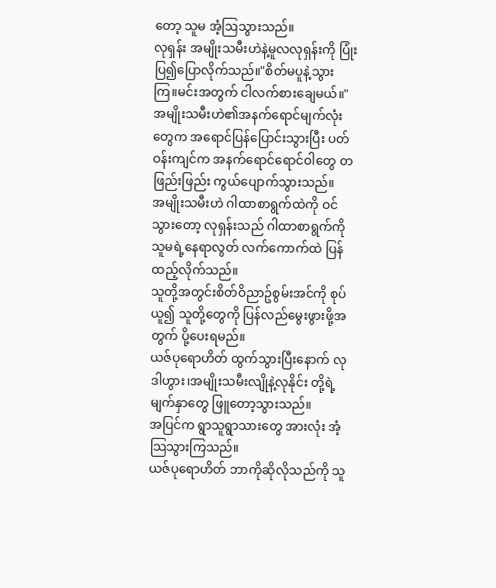တော့ သူမ အံ့ဩသွားသည်။
လုရှန်း အမျိုးသမီးဟဲနဲ့မူလလုရှန်းကို ပြုံးပြ၍ပြောလိုက်သည်။"စိတ်မပူနဲ့သွားကြ။မင်းအတွက် ငါလက်စားချေမယ်။"
အမျိုးသမီးဟဲ၏အနက်ရောင်မျက်လုံးတွေက အရောင်ပြန်ပြောင်းသွားပြီး ပတ်ဝန်းကျင်က အနက်ရောင်ရောင်ဝါတွေ တဖြည်းဖြည်း ကွယ်ပျောက်သွားသည်။
အမျိုးသမီးဟဲ ဂါထာစာရွက်ထဲကို ဝင်သွားတော့ လုရှန်းသည် ဂါထာစာရွက်ကို သူမရဲ့နေရာလွတ် လက်ကောက်ထဲ ပြန်ထည့်လိုက်သည်။
သူတို့အတွင်းစိတ်ဝိညာဥ်စွမ်းအင်ကို စုပ်ယူ၍ သူတို့တွေကို ပြန်လည်မွေးဖွားဖို့အတွက် ပို့ပေးရမည်။
ယဇ်ပုရောဟိတ် ထွက်သွားပြီးနောက် လုဒါဟွား၊အမျိုးသမီးလျိုနဲ့လုနိုင်း တို့ရဲ့မျက်နှာတွေ ဖြူတော့သွားသည်။
အပြင်က ရွာသူရွာသားတွေ အားလုံး အံ့သြသွားကြသည်။
ယဇ်ပုရောဟိတ် ဘာကိုဆိုလိုသည်ကို သူ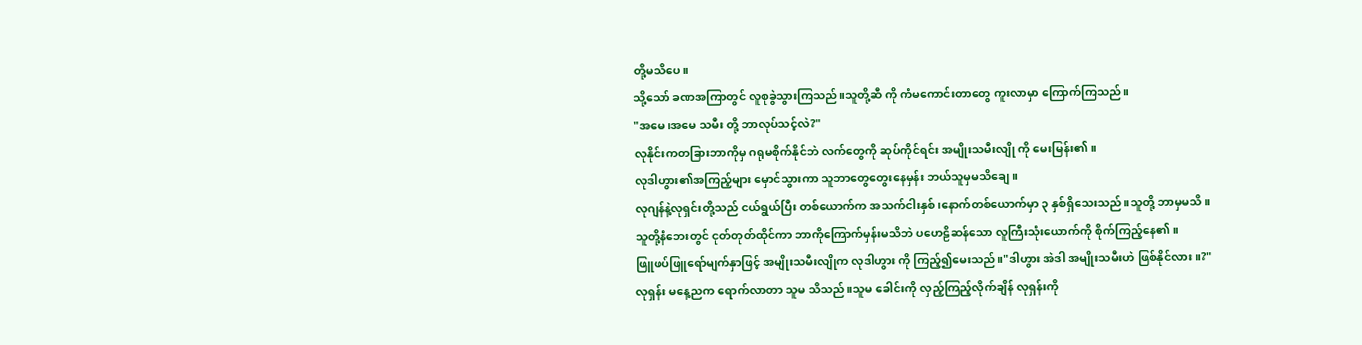တို့မသိပေ။
သို့သော် ခဏအကြာတွင် လူစုခွဲသွားကြသည်။သူတို့ဆီ ကို ကံမကောင်းတာတွေ ကူးလာမှာ ကြောက်ကြသည်။
"အမေ၊အမေ သမီး တို့ ဘာလုပ်သင့်လဲ?"
လုနိုင်းကတခြားဘာကိုမှ ဂရုမစိုက်နိုင်ဘဲ လက်တွေကို ဆုပ်ကိုင်ရင်း အမျိုးသမီးလျို ကို မေးမြန်း၏။
လုဒါဟွား၏အကြည့်များ မှောင်သွားကာ သူဘာတွေတွေးနေမှန်း ဘယ်သူမှမသိချေ။
လုဂျန်နဲ့လုရှင်းတို့သည် ငယ်ရွယ်ပြီး တစ်ယောက်က အသက်ငါးနှစ်၊နောက်တစ်ယောက်မှာ ၃ နှစ်ရှိသေးသည်။သူတို့ ဘာမှမသိ။
သူတို့နံဘေးတွင် ငုတ်တုတ်ထိုင်ကာ ဘာကိုကြောက်မှန်းမသိဘဲ ပဟေဠိဆန်သော လူကြီးသုံးယောက်ကို စိုက်ကြည့်နေ၏။
ဖြူဖပ်ဖြူရော်မျက်နှာဖြင့် အမျိုးသမီးလျိုက လုဒါဟွား ကို ကြည့်၍မေးသည်။"ဒါဟွား အဲဒါ အမျိုးသမီးဟဲ ဖြစ်နိုင်လား။?"
လုရှန်း မနေ့ညက ရောက်လာတာ သူမ သိသည်။သူမ ခေါင်းကို လှည့်ကြည့်လိုက်ချိန် လုရှန်းကို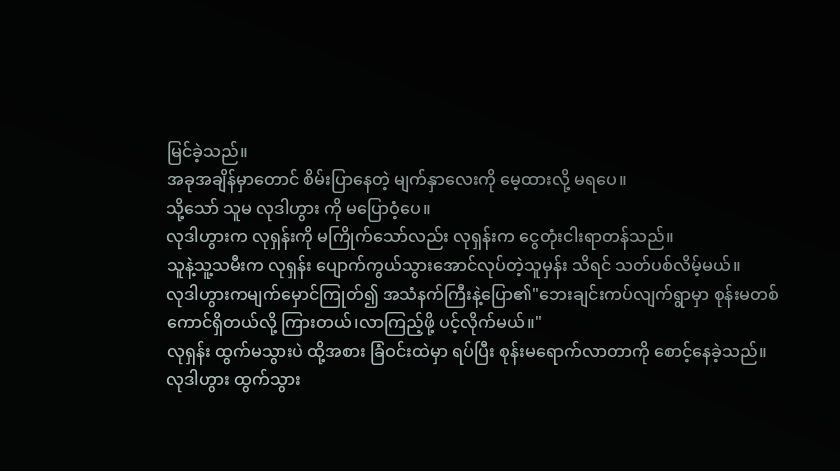မြင်ခဲ့သည်။
အခုအချိန်မှာတောင် စိမ်းပြာနေတဲ့ မျက်နှာလေးကို မေ့ထားလို့ မရပေ။
သို့သော် သူမ လုဒါဟွား ကို မပြောဝံ့ပေ။
လုဒါဟွားက လုရှန်းကို မကြိုက်သော်လည်း လုရှန်းက ငွေတုံးငါးရာတန်သည်။
သူနဲ့သူ့သမီးက လုရှန်း ပျောက်ကွယ်သွားအောင်လုပ်တဲ့သူမှန်း သိရင် သတ်ပစ်လိမ့်မယ်။
လုဒါဟွားကမျက်မှောင်ကြုတ်၍ အသံနက်ကြီးနဲ့ပြော၏"ဘေးချင်းကပ်လျက်ရွာမှာ စုန်းမတစ်ကောင်ရှိတယ်လို့ ကြားတယ်၊လာကြည့်ဖို့ ပင့်လိုက်မယ်။"
လုရှန်း ထွက်မသွားပဲ ထို့အစား ခြံဝင်းထဲမှာ ရပ်ပြီး စုန်းမရောက်လာတာကို စောင့်နေခဲ့သည်။
လုဒါဟွား ထွက်သွား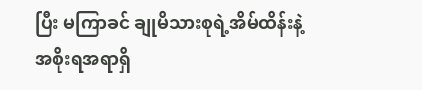ပြီး မကြာခင် ချုမိသားစုရဲ့အိမ်ထိန်းနဲ့အစိုးရအရာရှိ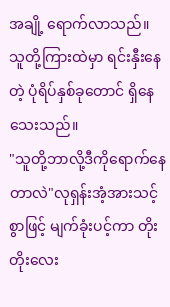အချို့ ရောက်လာသည်။
သူတို့ကြားထဲမှာ ရင်းနှီးနေတဲ့ ပုံရိပ်နှစ်ခုတောင် ရှိနေသေးသည်။
"သူတို့ဘာလို့ဒီကိုရောက်နေတာလဲ"လုရှန်းအံ့အားသင့်စွာဖြင့် မျက်ခုံးပင့်ကာ တိုးတိုးလေး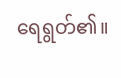ရေရွတ်၏။